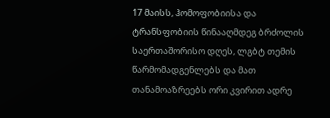17 მაისს, ჰომოფობიისა და ტრანსფობიის წინააღმდეგ ბრძოლის საერთაშორისო დღეს, ლგბტ თემის წარმომადგენლებს და მათ თანამოაზრეებს ორი კვირით ადრე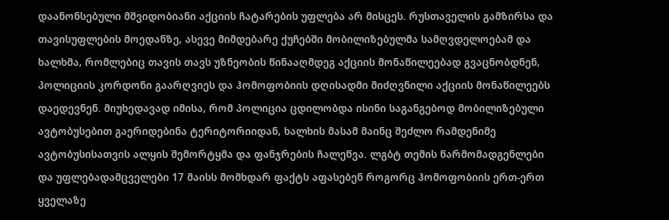დაანონსებული მშვიდობიანი აქციის ჩატარების უფლება არ მისცეს. რუსთაველის გამზირსა და თავისუფლების მოედანზე, ასევე მიმდებარე ქუჩებში მობილიზებულმა სამღვდელოებამ და ხალხმა, რომლებიც თავის თავს უზნეობის წინააღმდეგ აქციის მონაწილეებად გვაცნობდნენ, პოლიციის კორდონი გაარღვიეს და ჰომოფობიის დღისადმი მიძღვნილი აქციის მონაწილეებს დაედევნენ. მიუხედავად იმისა, რომ პოლიცია ცდილობდა ისინი საგანგებოდ მობილიზებული ავტობუსებით გაერიდებინა ტერიტორიიდან, ხალხის მასამ მაინც შეძლო რამდენიმე ავტობუსისათვის ალყის შემორტყმა და ფანჯრების ჩალეწვა. ლგბტ თემის წარმომადგენლები და უფლებადამცველები 17 მაისს მომხდარ ფაქტს აფასებენ როგორც ჰომოფობიის ერთ-ერთ ყველაზე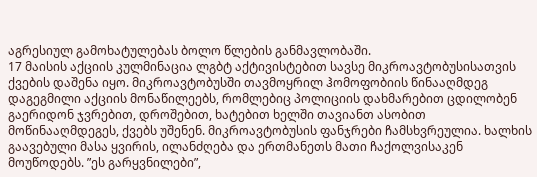აგრესიულ გამოხატულებას ბოლო წლების განმავლობაში.
17 მაისის აქციის კულმინაცია ლგბტ აქტივისტებით სავსე მიკროავტობუსისათვის ქვების დაშენა იყო. მიკროავტობუსში თავმოყრილ ჰომოფობიის წინააღმდეგ დაგეგმილი აქციის მონაწილეებს, რომლებიც პოლიციის დახმარებით ცდილობენ გაერიდონ ჯვრებით, დროშებით, ხატებით ხელში თავიანთ ასობით მოწინააღმდეგეს, ქვებს უშენენ. მიკროავტობუსის ფანჯრები ჩამსხვრეულია. ხალხის გაავებული მასა ყვირის, ილანძღება და ერთმანეთს მათი ჩაქოლვისაკენ მოუწოდებს. ”ეს გარყვნილები”,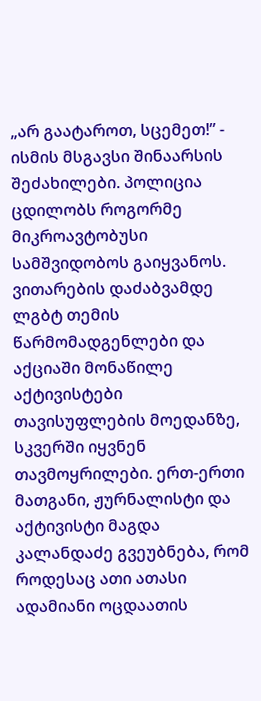„არ გაატაროთ, სცემეთ!” - ისმის მსგავსი შინაარსის შეძახილები. პოლიცია ცდილობს როგორმე მიკროავტობუსი სამშვიდობოს გაიყვანოს.
ვითარების დაძაბვამდე ლგბტ თემის წარმომადგენლები და აქციაში მონაწილე აქტივისტები თავისუფლების მოედანზე, სკვერში იყვნენ თავმოყრილები. ერთ-ერთი მათგანი, ჟურნალისტი და აქტივისტი მაგდა კალანდაძე გვეუბნება, რომ როდესაც ათი ათასი ადამიანი ოცდაათის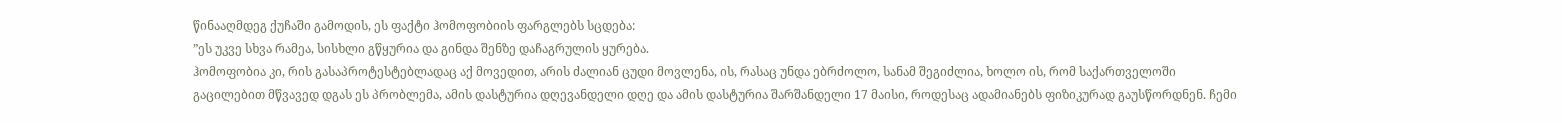წინააღმდეგ ქუჩაში გამოდის, ეს ფაქტი ჰომოფობიის ფარგლებს სცდება:
”ეს უკვე სხვა რამეა, სისხლი გწყურია და გინდა შენზე დაჩაგრულის ყურება.
ჰომოფობია კი, რის გასაპროტესტებლადაც აქ მოვედით, არის ძალიან ცუდი მოვლენა, ის, რასაც უნდა ებრძოლო, სანამ შეგიძლია, ხოლო ის, რომ საქართველოში გაცილებით მწვავედ დგას ეს პრობლემა, ამის დასტურია დღევანდელი დღე და ამის დასტურია შარშანდელი 17 მაისი, როდესაც ადამიანებს ფიზიკურად გაუსწორდნენ. ჩემი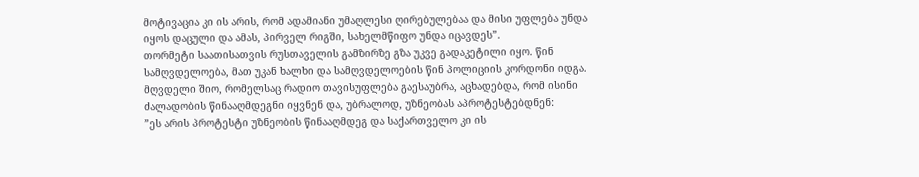მოტივაცია კი ის არის, რომ ადამიანი უმაღლესი ღირებულებაა და მისი უფლება უნდა იყოს დაცული და ამას, პირველ რიგში, სახელმწიფო უნდა იცავდეს”.
თორმეტი საათისათვის რუსთაველის გამზირზე გზა უკვე გადაკეტილი იყო. წინ სამღვდელოება, მათ უკან ხალხი და სამღვდელოების წინ პოლიციის კორდონი იდგა. მღვდელი შიო, რომელსაც რადიო თავისუფლება გაესაუბრა, აცხადებდა, რომ ისინი ძალადობის წინააღმდეგნი იყვნენ და, უბრალოდ, უზნეობას აპროტესტებდნენ:
”ეს არის პროტესტი უზნეობის წინააღმდეგ და საქართველო კი ის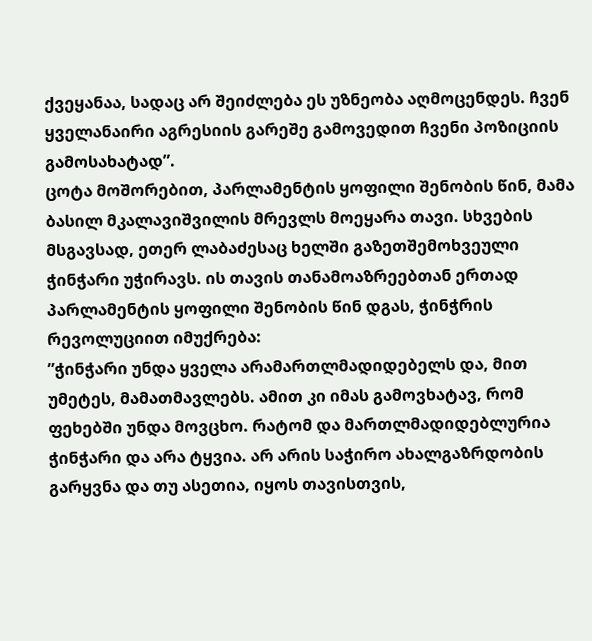ქვეყანაა, სადაც არ შეიძლება ეს უზნეობა აღმოცენდეს. ჩვენ ყველანაირი აგრესიის გარეშე გამოვედით ჩვენი პოზიციის გამოსახატად”.
ცოტა მოშორებით, პარლამენტის ყოფილი შენობის წინ, მამა ბასილ მკალავიშვილის მრევლს მოეყარა თავი. სხვების მსგავსად, ეთერ ლაბაძესაც ხელში გაზეთშემოხვეული ჭინჭარი უჭირავს. ის თავის თანამოაზრეებთან ერთად პარლამენტის ყოფილი შენობის წინ დგას, ჭინჭრის რევოლუციით იმუქრება:
”ჭინჭარი უნდა ყველა არამართლმადიდებელს და, მით უმეტეს, მამათმავლებს. ამით კი იმას გამოვხატავ, რომ ფეხებში უნდა მოვცხო. რატომ და მართლმადიდებლურია ჭინჭარი და არა ტყვია. არ არის საჭირო ახალგაზრდობის გარყვნა და თუ ასეთია, იყოს თავისთვის,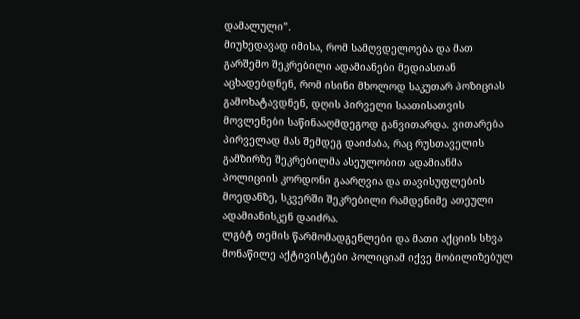დამალული”.
მიუხედავად იმისა, რომ სამღვდელოება და მათ გარშემო შეკრებილი ადამიანები მედიასთან აცხადებდნენ, რომ ისინი მხოლოდ საკუთარ პოზიციას გამოხატავდნენ, დღის პირველი საათისათვის მოვლენები საწინააღმდეგოდ განვითარდა. ვითარება პირველად მას შემდეგ დაიძაბა, რაც რუსთაველის გამზირზე შეკრებილმა ასეულობით ადამიანმა პოლიციის კორდონი გაარღვია და თავისუფლების მოედანზე, სკვერში შეკრებილი რამდენიმე ათეული ადამიანისკენ დაიძრა.
ლგბტ თემის წარმომადგენლები და მათი აქციის სხვა მონაწილე აქტივისტები პოლიციამ იქვე მობილიზებულ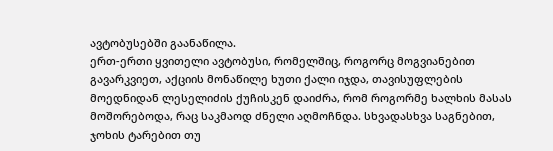ავტობუსებში გაანაწილა.
ერთ-ერთი ყვითელი ავტობუსი, რომელშიც, როგორც მოგვიანებით გავარკვიეთ, აქციის მონაწილე ხუთი ქალი იჯდა, თავისუფლების მოედნიდან ლესელიძის ქუჩისკენ დაიძრა, რომ როგორმე ხალხის მასას მოშორებოდა, რაც საკმაოდ ძნელი აღმოჩნდა. სხვადასხვა საგნებით, ჯოხის ტარებით თუ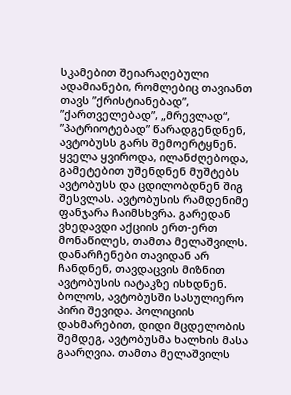სკამებით შეიარაღებული ადამიანები, რომლებიც თავიანთ თავს ”ქრისტიანებად”, ”ქართველებად”, „მრევლად“, ”პატრიოტებად” წარადგენდნენ, ავტობუსს გარს შემოერტყნენ. ყველა ყვიროდა, ილანძღებოდა, გამეტებით უშენდნენ მუშტებს ავტობუსს და ცდილობდნენ შიგ შესვლას. ავტობუსის რამდენიმე ფანჯარა ჩაიმსხვრა. გარედან ვხედავდი აქციის ერთ-ერთ მონაწილეს, თამთა მელაშვილს. დანარჩენები თავიდან არ ჩანდნენ, თავდაცვის მიზნით ავტობუსის იატაკზე ისხდნენ. ბოლოს, ავტობუსში სასულიერო პირი შევიდა. პოლიციის დახმარებით, დიდი მცდელობის შემდეგ, ავტობუსმა ხალხის მასა გაარღვია. თამთა მელაშვილს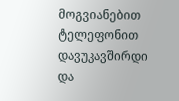მოგვიანებით ტელეფონით დავუკავშირდი და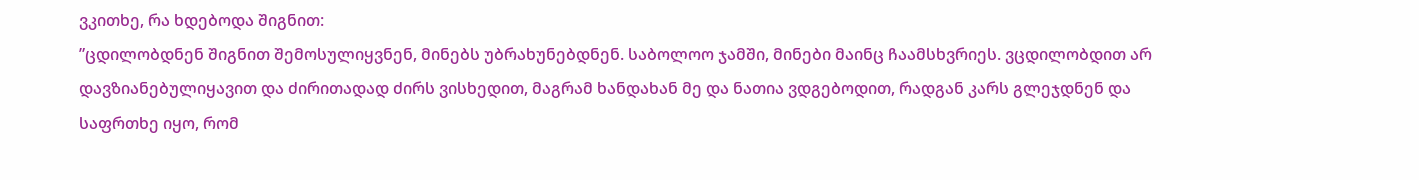ვკითხე, რა ხდებოდა შიგნით:
”ცდილობდნენ შიგნით შემოსულიყვნენ, მინებს უბრახუნებდნენ. საბოლოო ჯამში, მინები მაინც ჩაამსხვრიეს. ვცდილობდით არ დავზიანებულიყავით და ძირითადად ძირს ვისხედით, მაგრამ ხანდახან მე და ნათია ვდგებოდით, რადგან კარს გლეჯდნენ და საფრთხე იყო, რომ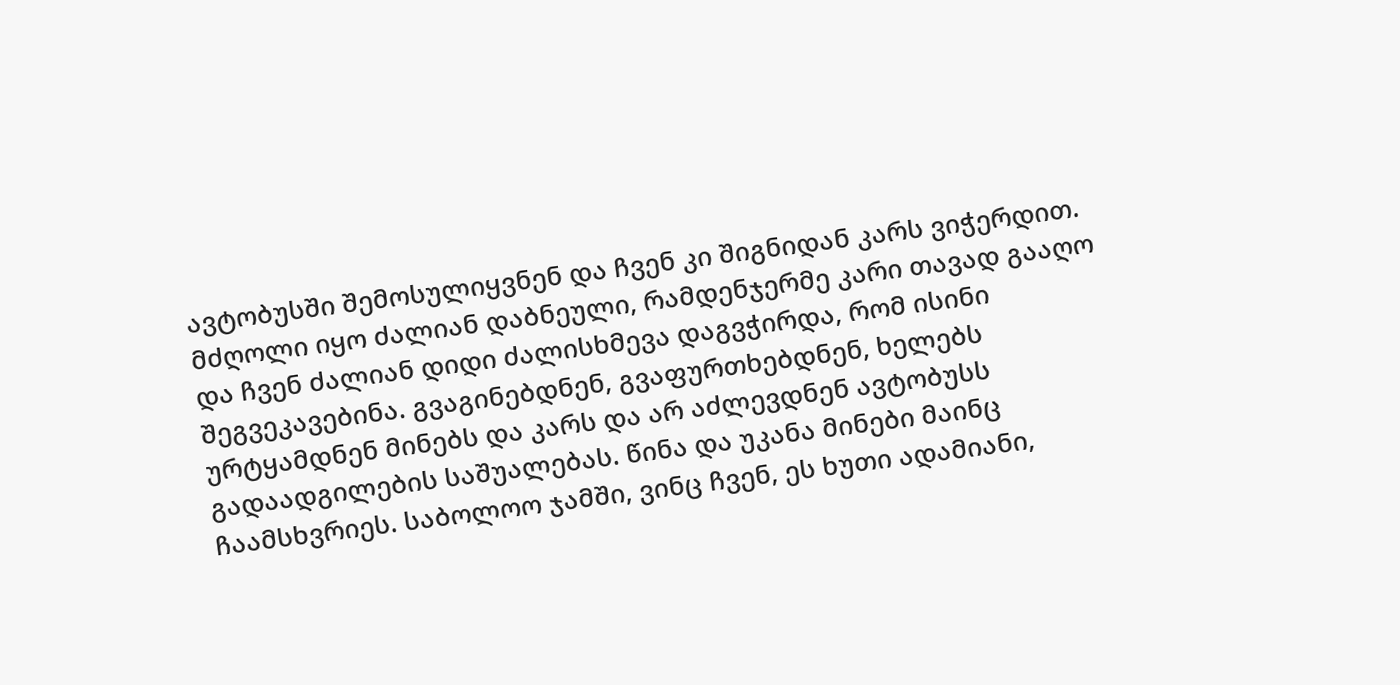ავტობუსში შემოსულიყვნენ და ჩვენ კი შიგნიდან კარს ვიჭერდით. მძღოლი იყო ძალიან დაბნეული, რამდენჯერმე კარი თავად გააღო და ჩვენ ძალიან დიდი ძალისხმევა დაგვჭირდა, რომ ისინი შეგვეკავებინა. გვაგინებდნენ, გვაფურთხებდნენ, ხელებს ურტყამდნენ მინებს და კარს და არ აძლევდნენ ავტობუსს გადაადგილების საშუალებას. წინა და უკანა მინები მაინც ჩაამსხვრიეს. საბოლოო ჯამში, ვინც ჩვენ, ეს ხუთი ადამიანი,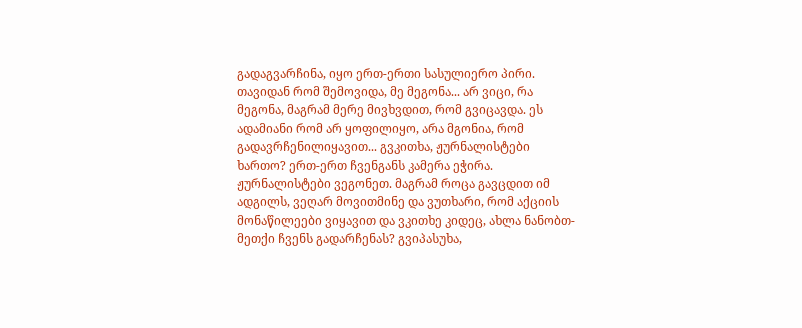გადაგვარჩინა, იყო ერთ-ერთი სასულიერო პირი. თავიდან რომ შემოვიდა, მე მეგონა... არ ვიცი, რა მეგონა, მაგრამ მერე მივხვდით, რომ გვიცავდა. ეს ადამიანი რომ არ ყოფილიყო, არა მგონია, რომ გადავრჩენილიყავით... გვკითხა, ჟურნალისტები ხართო? ერთ-ერთ ჩვენგანს კამერა ეჭირა. ჟურნალისტები ვეგონეთ. მაგრამ როცა გავცდით იმ ადგილს, ვეღარ მოვითმინე და ვუთხარი, რომ აქციის მონაწილეები ვიყავით და ვკითხე კიდეც, ახლა ნანობთ-მეთქი ჩვენს გადარჩენას? გვიპასუხა,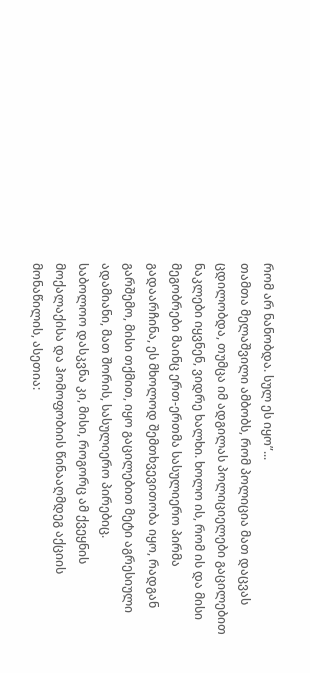რომ არ ნანობდა. სულ ეს იყო”...
თამთა მელაშვილი ამბობს, რომ პოლიცია მათ დაცვას ცდილობდა, თუმცა იმ ადგილას პოლიციელები გაცილებით ნაკლები იყვნენ, ვიდრე ხალხი. ხოლო ის, რომ ის და მისი მეგობრები მაინც ერთ-ერთმა სასულიერო პირმა გადაარჩინა, ეს მხოლოდ შემთხვევითობა იყო, რადგან გარშემო, მისი თქმით, იყო გაცილებით მეტი აგრესიული ადამიანი, მათ შორის, სასულიერო პირებიც.
საბოლოო დასკვნა კი, მისი, როგორც ამ ქვეყნის მოქალაქისა და ჰომოფობიის წინააღმდეგ აქციის მონაწილის, ასეთია: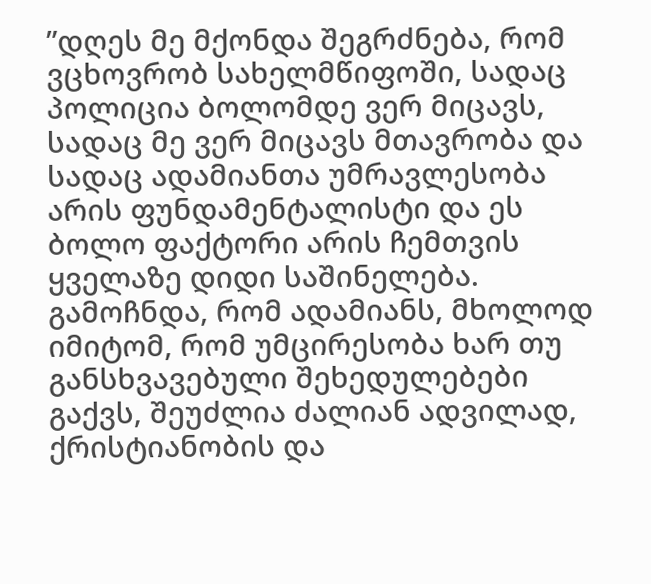”დღეს მე მქონდა შეგრძნება, რომ ვცხოვრობ სახელმწიფოში, სადაც პოლიცია ბოლომდე ვერ მიცავს, სადაც მე ვერ მიცავს მთავრობა და სადაც ადამიანთა უმრავლესობა არის ფუნდამენტალისტი და ეს ბოლო ფაქტორი არის ჩემთვის ყველაზე დიდი საშინელება. გამოჩნდა, რომ ადამიანს, მხოლოდ იმიტომ, რომ უმცირესობა ხარ თუ განსხვავებული შეხედულებები გაქვს, შეუძლია ძალიან ადვილად, ქრისტიანობის და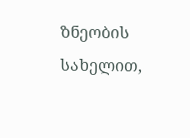ზნეობის სახელით,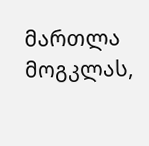მართლა მოგკლას,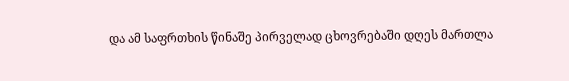და ამ საფრთხის წინაშე პირველად ცხოვრებაში დღეს მართლა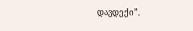დავდექი”.